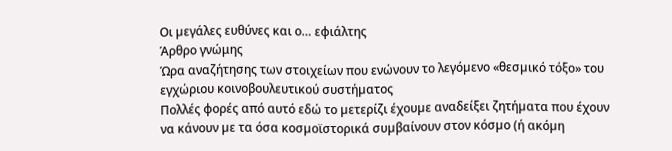Οι µεγάλες ευθύνες και ο… εφιάλτης
Άρθρο γνώμης
Ώρα αναζήτησης των στοιχείων που ενώνουν το λεγόµενο «θεσµικό τόξο» του εγχώριου κοινοβουλευτικού συστήµατος
Πολλές φορές από αυτό εδώ το µετερίζι έχουµε αναδείξει ζητήµατα που έχουν να κάνουν µε τα όσα κοσµοϊστορικά συµβαίνουν στον κόσµο (ή ακόµη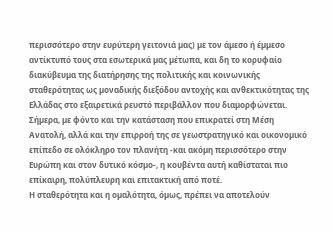περισσότερο στην ευρύτερη γειτονιά µας) µε τον άµεσο ή έµµεσο αντίκτυπό τους στα εσωτερικά µας µέτωπα, και δη το κορυφαίο διακύβευµα της διατήρησης της πολιτικής και κοινωνικής σταθερότητας ως µοναδικής διεξόδου αντοχής και ανθεκτικότητας της Ελλάδας στο εξαιρετικά ρευστό περιβάλλον που διαµορφώνεται. Σήµερα, µε φόντο και την κατάσταση που επικρατεί στη Μέση Ανατολή, αλλά και την επιρροή της σε γεωστρατηγικό και οικονοµικό επίπεδο σε ολόκληρο τον πλανήτη -και ακόµη περισσότερο στην Ευρώπη και στον δυτικό κόσµο-, η κουβέντα αυτή καθίσταται πιο επίκαιρη, πολύπλευρη και επιτακτική από ποτέ.
Η σταθερότητα και η οµαλότητα, όµως, πρέπει να αποτελούν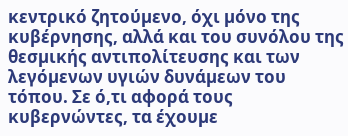κεντρικό ζητούµενο, όχι µόνο της κυβέρνησης, αλλά και του συνόλου της θεσµικής αντιπολίτευσης και των λεγόµενων υγιών δυνάµεων του τόπου. Σε ό,τι αφορά τους κυβερνώντες, τα έχουµε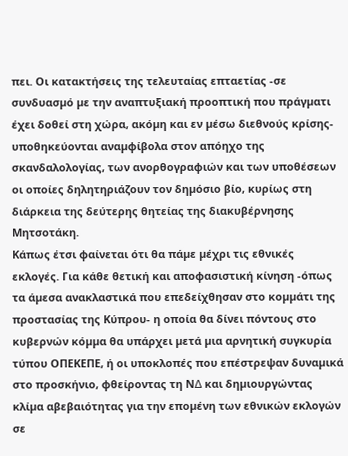πει. Οι κατακτήσεις της τελευταίας επταετίας -σε συνδυασµό µε την αναπτυξιακή προοπτική που πράγµατι έχει δοθεί στη χώρα, ακόµη και εν µέσω διεθνούς κρίσης- υποθηκεύονται αναµφίβολα στον απόηχο της σκανδαλολογίας, των ανορθογραφιών και των υποθέσεων οι οποίες δηλητηριάζουν τον δηµόσιο βίο, κυρίως στη διάρκεια της δεύτερης θητείας της διακυβέρνησης Μητσοτάκη.
Κάπως έτσι φαίνεται ότι θα πάµε µέχρι τις εθνικές εκλογές. Για κάθε θετική και αποφασιστική κίνηση -όπως τα άµεσα ανακλαστικά που επεδείχθησαν στο κοµµάτι της προστασίας της Κύπρου- η οποία θα δίνει πόντους στο κυβερνών κόµµα θα υπάρχει µετά µια αρνητική συγκυρία τύπου ΟΠΕΚΕΠΕ, ή οι υποκλοπές που επέστρεψαν δυναµικά στο προσκήνιο, φθείροντας τη Ν∆ και δηµιουργώντας κλίµα αβεβαιότητας για την εποµένη των εθνικών εκλογών σε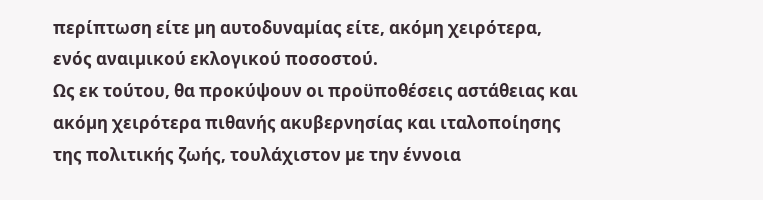περίπτωση είτε µη αυτοδυναµίας είτε, ακόµη χειρότερα, ενός αναιµικού εκλογικού ποσοστού.
Ως εκ τούτου, θα προκύψουν οι προϋποθέσεις αστάθειας και ακόµη χειρότερα πιθανής ακυβερνησίας και ιταλοποίησης της πολιτικής ζωής, τουλάχιστον µε την έννοια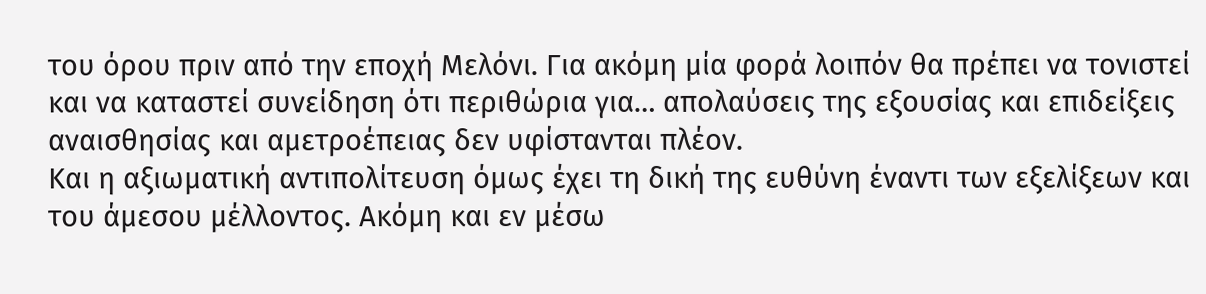του όρου πριν από την εποχή Μελόνι. Για ακόµη µία φορά λοιπόν θα πρέπει να τονιστεί και να καταστεί συνείδηση ότι περιθώρια για… απολαύσεις της εξουσίας και επιδείξεις αναισθησίας και αµετροέπειας δεν υφίστανται πλέον.
Και η αξιωµατική αντιπολίτευση όµως έχει τη δική της ευθύνη έναντι των εξελίξεων και του άµεσου µέλλοντος. Ακόµη και εν µέσω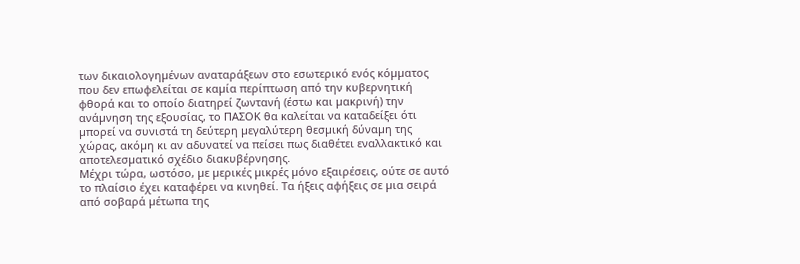των δικαιολογηµένων αναταράξεων στο εσωτερικό ενός κόµµατος που δεν επωφελείται σε καµία περίπτωση από την κυβερνητική φθορά και το οποίο διατηρεί ζωντανή (έστω και µακρινή) την ανάµνηση της εξουσίας, το ΠΑΣΟΚ θα καλείται να καταδείξει ότι µπορεί να συνιστά τη δεύτερη µεγαλύτερη θεσµική δύναµη της χώρας, ακόµη κι αν αδυνατεί να πείσει πως διαθέτει εναλλακτικό και αποτελεσµατικό σχέδιο διακυβέρνησης.
Μέχρι τώρα, ωστόσο, µε µερικές µικρές µόνο εξαιρέσεις, ούτε σε αυτό το πλαίσιο έχει καταφέρει να κινηθεί. Τα ήξεις αφήξεις σε µια σειρά από σοβαρά µέτωπα της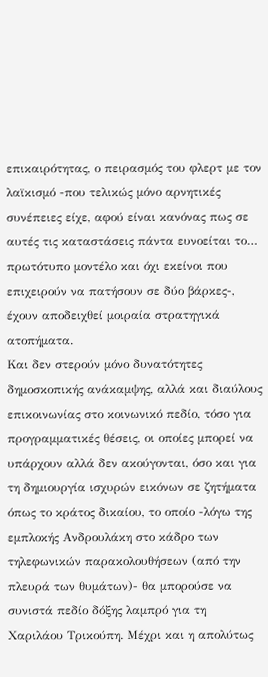επικαιρότητας, ο πειρασµός του φλερτ µε τον λαϊκισµό -που τελικώς µόνο αρνητικές συνέπειες είχε, αφού είναι κανόνας πως σε αυτές τις καταστάσεις πάντα ευνοείται το… πρωτότυπο µοντέλο και όχι εκείνοι που επιχειρούν να πατήσουν σε δύο βάρκες-, έχουν αποδειχθεί µοιραία στρατηγικά ατοπήµατα.
Και δεν στερούν µόνο δυνατότητες δηµοσκοπικής ανάκαµψης, αλλά και διαύλους επικοινωνίας στο κοινωνικό πεδίο, τόσο για προγραµµατικές θέσεις, οι οποίες µπορεί να υπάρχουν αλλά δεν ακούγονται, όσο και για τη δηµιουργία ισχυρών εικόνων σε ζητήµατα όπως το κράτος δικαίου, το οποίο -λόγω της εµπλοκής Ανδρουλάκη στο κάδρο των τηλεφωνικών παρακολουθήσεων (από την πλευρά των θυµάτων)- θα µπορούσε να συνιστά πεδίο δόξης λαµπρό για τη Χαριλάου Τρικούπη. Μέχρι και η απολύτως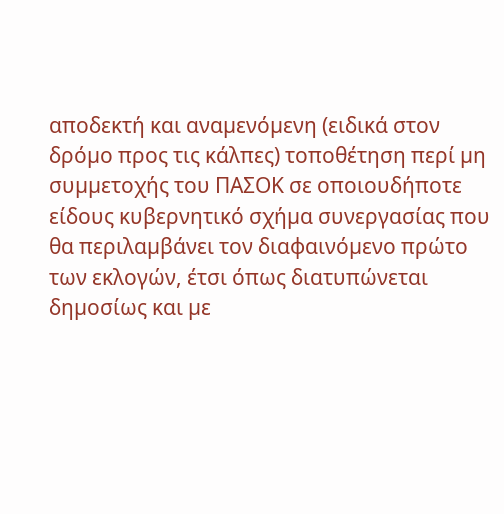αποδεκτή και αναµενόµενη (ειδικά στον δρόµο προς τις κάλπες) τοποθέτηση περί µη συµµετοχής του ΠΑΣΟΚ σε οποιουδήποτε είδους κυβερνητικό σχήµα συνεργασίας που θα περιλαµβάνει τον διαφαινόµενο πρώτο των εκλογών, έτσι όπως διατυπώνεται δηµοσίως και µε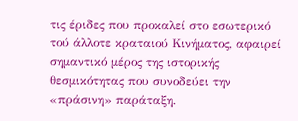τις έριδες που προκαλεί στο εσωτερικό τού άλλοτε κραταιού Κινήµατος, αφαιρεί σηµαντικό µέρος της ιστορικής θεσµικότητας που συνοδεύει την «πράσινη» παράταξη.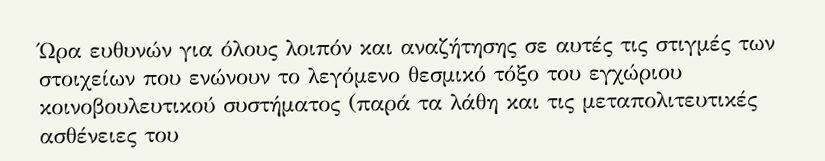Ώρα ευθυνών για όλους λοιπόν και αναζήτησης σε αυτές τις στιγµές των στοιχείων που ενώνουν το λεγόµενο θεσµικό τόξο του εγχώριου κοινοβουλευτικού συστήµατος (παρά τα λάθη και τις µεταπολιτευτικές ασθένειες του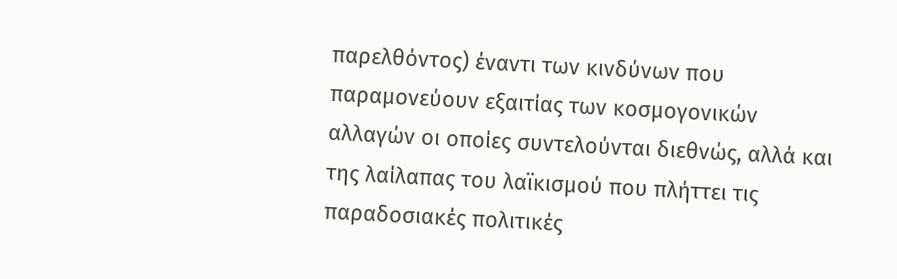παρελθόντος) έναντι των κινδύνων που παραµονεύουν εξαιτίας των κοσµογονικών αλλαγών οι οποίες συντελούνται διεθνώς, αλλά και της λαίλαπας του λαϊκισµού που πλήττει τις παραδοσιακές πολιτικές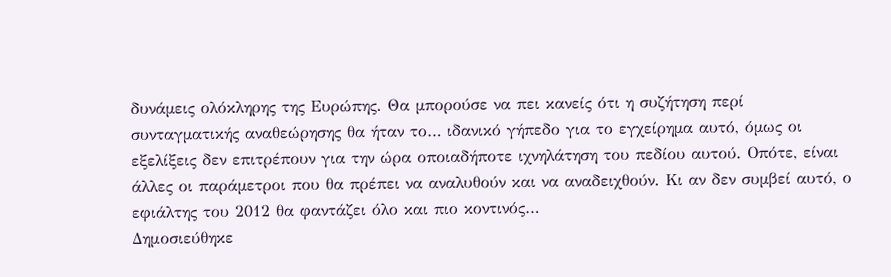δυνάµεις ολόκληρης της Ευρώπης. Θα µπορούσε να πει κανείς ότι η συζήτηση περί συνταγµατικής αναθεώρησης θα ήταν το… ιδανικό γήπεδο για το εγχείρηµα αυτό, όµως οι εξελίξεις δεν επιτρέπουν για την ώρα οποιαδήποτε ιχνηλάτηση του πεδίου αυτού. Οπότε, είναι άλλες οι παράµετροι που θα πρέπει να αναλυθούν και να αναδειχθούν. Κι αν δεν συµβεί αυτό, ο εφιάλτης του 2012 θα φαντάζει όλο και πιο κοντινός…
Δημοσιεύθηκε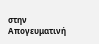στην Απογευματινή